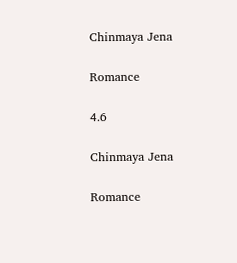Chinmaya Jena

Romance

4.6

Chinmaya Jena

Romance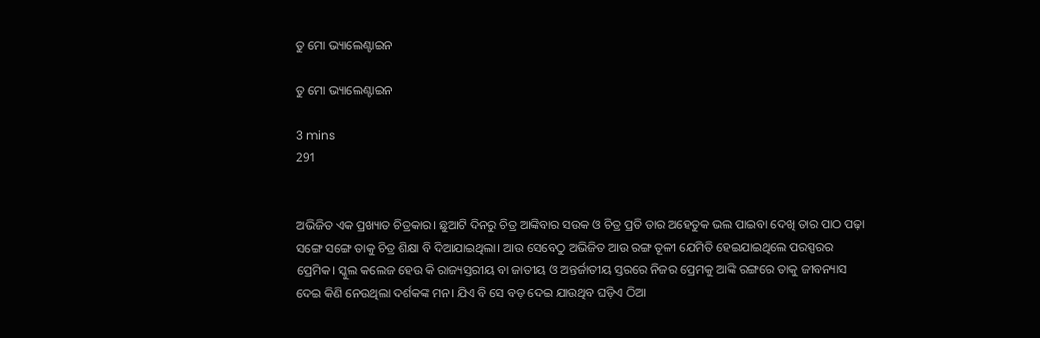ତୁ ମୋ ଭ୍ୟାଲେଣ୍ଟାଇନ

ତୁ ମୋ ଭ୍ୟାଲେଣ୍ଟାଇନ

3 mins
291


ଅଭିଜିତ ଏକ ପ୍ରଖ୍ୟାତ ଚିତ୍ରକାର। ଛୁଆଟି ଦିନରୁ ଚିତ୍ର ଆଙ୍କିବାର ସଉକ ଓ ଚିତ୍ର ପ୍ରତି ତାର ଅହେତୁକ ଭଲ ପାଇବା ଦେଖି ତାର ପାଠ ପଢ଼ା ସଙ୍ଗେ ସଙ୍ଗେ ତାକୁ ଚିତ୍ର ଶିକ୍ଷା ବି ଦିଆଯାଇଥିଲା। ଆଉ ସେବେଠୁ ଅଭିଜିତ ଆଉ ରଙ୍ଗ ତୂଳୀ ଯେମିତି ହେଇଯାଇଥିଲେ ପରସ୍ପରର ପ୍ରେମିକ। ସ୍କୁଲ କଲେଜ ହେଉ କି ରାଜ୍ୟସ୍ତରୀୟ ବା ଜାତୀୟ ଓ ଅନ୍ତର୍ଜାତୀୟ ସ୍ତରରେ ନିଜର ପ୍ରେମକୁ ଆଙ୍କି ରଙ୍ଗରେ ତାକୁ ଜୀବନ୍ୟାସ ଦେଇ କିଣି ନେଉଥିଲା ଦର୍ଶକଙ୍କ ମନ। ଯିଏ ବି ସେ ବଡ଼ ଦେଇ ଯାଉଥିବ ଘଡ଼ିଏ ଠିଆ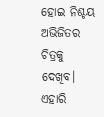ହୋଇ ନିଶ୍ଚୟ ଅଭିଜିତର ଚିତ୍ରକୁ ଦେଖିବ। ଏହାରି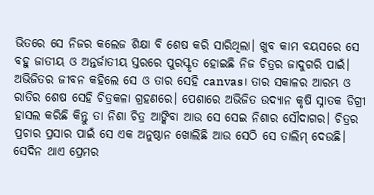ଭିତରେ ସେ ନିଜର କଲେଜ ଶିକ୍ଷା ବି ଶେଷ କରି ସାରିଥିଲା। ଖୁବ କାମ ବୟସରେ ସେ ବହୁ ଜାତୀୟ ଓ ଅନ୍ତର୍ଜାତୀୟ ସ୍ତରରେ ପୁରସ୍କୃତ ହୋଇଛି ନିଜ ଚିତ୍ରର ଜାଦୁଗରି ପାଇଁ। ଅଭିଜିତର ଜୀବନ କହିଲେ ସେ ଓ ତାର ସେହି canvas। ତାର ସକାଳର ଆରମ୍ଭ ଓ ରାତିର ଶେଷ ସେହି ଚିତ୍ରକଳା ଗ୍ରହଣରେ। ପେଶାରେ ଅଭିଜିତ ଉଦ୍ୟାନ କୃଷି ସ୍ନାତକ ଡିଗ୍ରୀ ହାସଲ କରିଛି କିନ୍ତୁ ତା ନିଶା ଚିତ୍ର ଆଙ୍କିବା ଆଉ ସେ ସେଇ ନିଶାର ସୌଦାଗର। ଚିତ୍ରର ପ୍ରଚାର ପ୍ରସାର ପାଇଁ ସେ ଏକ ଅନୁଷ୍ଠାନ ଖୋଲିଛି ଆଉ ସେଠି ସେ ତାଲିମ୍ ଦେଉଛି। ସେଦିନ ଥାଏ ପ୍ରେମର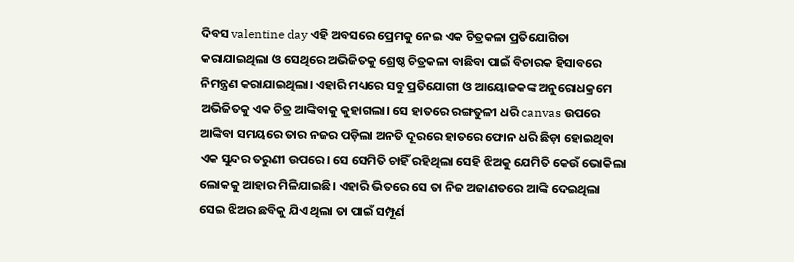ଦିବସ valentine day ଏହି ଅବସରେ ପ୍ରେମକୁ ନେଇ ଏକ ଚିତ୍ରକଳା ପ୍ରତିଯୋଗିତା କରାଯାଇଥିଲା ଓ ସେଥିରେ ଅଭିଜିତକୁ ଶ୍ରେଷ୍ଠ ଚିତ୍ରକଳା ବାଛିବା ପାଇଁ ବିଚାରକ ହିସାବରେ ନିମନ୍ତ୍ରଣ କରାଯାଇଥିଲା। ଏହାରି ମଧ୍ୟରେ ସବୁ ପ୍ରତିଯୋଗୀ ଓ ଆୟୋଜକଙ୍କ ଅନୁରୋଧକ୍ରମେ ଅଭିଜିତକୁ ଏକ ଚିତ୍ର ଆଙ୍କିବାକୁ କୁହାଗଲା। ସେ ହାତରେ ରଙ୍ଗତୁଳୀ ଧରି canvas ଉପରେ ଆଙ୍କିବା ସମୟରେ ତାର ନଜର ପଡ଼ିଲା ଅନତି ଦୂରରେ ହାତରେ ଫୋନ ଧରି ଛିଡ଼ା ହୋଇଥିବା ଏକ ସୁନ୍ଦର ତରୁଣୀ ଉପରେ। ସେ ସେମିତି ଚାହିଁ ରହିଥିଲା ସେହି ଝିଅକୁ ଯେମିତି କେଉଁ ଭୋକିଲା ଲୋକକୁ ଆହାର ମିଳିଯାଇଛି। ଏହାରି ଭିତରେ ସେ ତା ନିଜ ଅଜାଣତରେ ଆଙ୍କି ଦେଇଥିଲା ସେଇ ଝିଅର ଛବିକୁ ଯିଏ ଥିଲା ତା ପାଇଁ ସମ୍ପୂର୍ଣ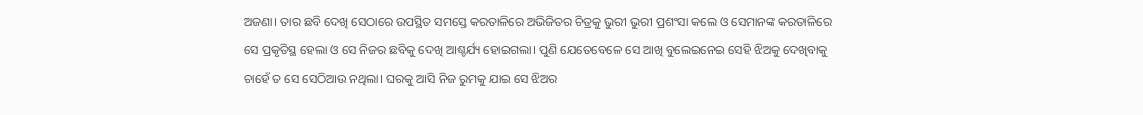ଅଜଣା। ତାର ଛବି ଦେଖି ସେଠାରେ ଉପସ୍ଥିତ ସମସ୍ତେ କରତାଳିରେ ଅଭିଜିତର ଚିତ୍ରକୁ ଭୁରୀ ଭୁରୀ ପ୍ରଶଂସା କଲେ ଓ ସେମାନଙ୍କ କରତାଳିରେ ସେ ପ୍ରକୃତିସ୍ଥ ହେଲା ଓ ସେ ନିଜର ଛବିକୁ ଦେଖି ଆଶ୍ଚର୍ଯ୍ୟ ହୋଇଗଲା। ପୁଣି ଯେତେବେଳେ ସେ ଆଖି ବୁଲେଇନେଇ ସେହି ଝିଅକୁ ଦେଖିବାକୁ ଚାହେଁ ତ ସେ ସେଠିଆଉ ନଥିଲା। ଘରକୁ ଆସି ନିଜ ରୁମକୁ ଯାଇ ସେ ଝିଅର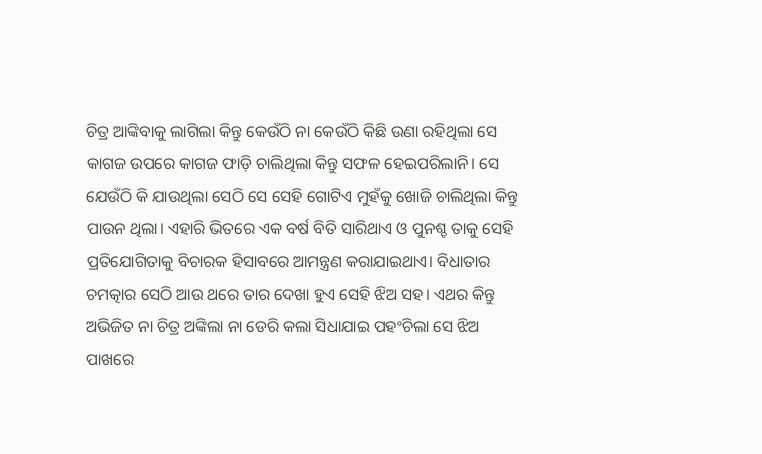ଚିତ୍ର ଆଙ୍କିବାକୁ ଲାଗିଲା କିନ୍ତୁ କେଉଁଠି ନା କେଉଁଠି କିଛି ଉଣା ରହିଥିଲା ସେ କାଗଜ ଉପରେ କାଗଜ ଫାଡ଼ି ଚାଲିଥିଲା କିନ୍ତୁ ସଫଳ ହେଇପରିଲାନି। ସେ ଯେଉଁଠି କି ଯାଉଥିଲା ସେଠି ସେ ସେହି ଗୋଟିଏ ମୁହଁକୁ ଖୋଜି ଚାଲିଥିଲା କିନ୍ତୁ ପାଉନ ଥିଲା। ଏହାରି ଭିତରେ ଏକ ବର୍ଷ ବିତି ସାରିଥାଏ ଓ ପୁନଶ୍ଚ ତାକୁ ସେହି ପ୍ରତିଯୋଗିତାକୁ ବିଚାରକ ହିସାବରେ ଆମନ୍ତ୍ରଣ କରାଯାଇଥାଏ। ବିଧାତାର ଚମତ୍କାର ସେଠି ଆଉ ଥରେ ତାର ଦେଖା ହୁଏ ସେହି ଝିଅ ସହ। ଏଥର କିନ୍ତୁ ଅଭିଜିତ ନା ଚିତ୍ର ଅଙ୍କିଲା ନା ଡେରି କଲା ସିଧାଯାଇ ପହଂଚିଲା ସେ ଝିଅ ପାଖରେ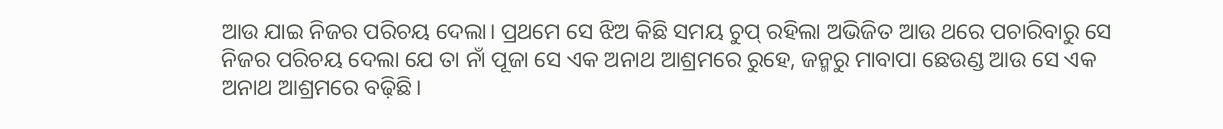ଆଉ ଯାଇ ନିଜର ପରିଚୟ ଦେଲା। ପ୍ରଥମେ ସେ ଝିଅ କିଛି ସମୟ ଚୁପ୍ ରହିଲା ଅଭିଜିତ ଆଉ ଥରେ ପଚାରିବାରୁ ସେ ନିଜର ପରିଚୟ ଦେଲା ଯେ ତା ନାଁ ପୂଜା ସେ ଏକ ଅନାଥ ଆଶ୍ରମରେ ରୁହେ, ଜନ୍ମରୁ ମାବାପା ଛେଉଣ୍ଡ ଆଉ ସେ ଏକ ଅନାଥ ଆଶ୍ରମରେ ବଢ଼ିଛି।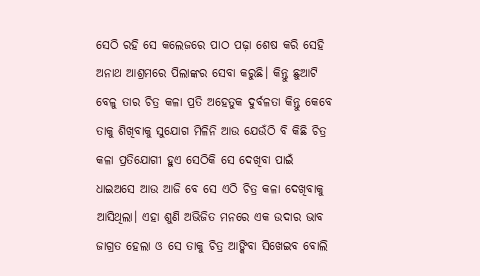ସେଠି ରହି ସେ କଲେଜରେ ପାଠ ପଢ଼ା ଶେଷ କରି ସେହି ଅନାଥ ଆଶ୍ରମରେ ପିଲାଙ୍କର ସେବା କରୁଛି। କିନ୍ତୁ ଛୁଆଟି ବେଳୁ ତାର ଚିତ୍ର କଳା ପ୍ରତି ଅହେତୁକ ଦୁର୍ବଳତା କିନ୍ତୁ କେବେ ତାକୁ ଶିଖିବାକୁ ସୁଯୋଗ ମିଳିନି ଆଉ ଯେଉଁଠି ବି କିଛି ଚିତ୍ର କଳା ପ୍ରତିଯୋଗୀ ହୁଏ ସେଠିକି ସେ ଦେଖିବା ପାଇଁ ଧାଇଅସେ ଆଉ ଆଜି ବେ ସେ ଏଠି ଚିତ୍ର କଳା ଦେଖିବାକୁ ଆସିଥିଲା। ଏହା ଶୁଣି ଅଭିଜିତ ମନରେ ଏକ ଉଦାର ଭାବ ଜାଗ୍ରତ ହେଲା ଓ ସେ ତାକୁ ଚିତ୍ର ଆଙ୍କିବା ସିଖେଇବ ବୋଲି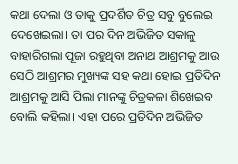କଥା ଦେଲା ଓ ତାକୁ ପ୍ରଦର୍ଶିତ ଚିତ୍ର ସବୁ ବୁଲେଇ ଦେଖେଇଲା। ତା ପର ଦିନ ଅଭିଜିତ ସକାଳୁ ବାହାରିଗଲା ପୂଜା ରହୁଥିବା ଅନାଥ ଆଶ୍ରମକୁ ଆଉ ସେଠି ଆଶ୍ରମର ମୁଖ୍ୟଙ୍କ ସହ କଥା ହୋଇ ପ୍ରତିଦିନ ଆଶ୍ରମକୁ ଆସି ପିଲା ମାନଙ୍କୁ ଚିତ୍ରକଳା ଶିଖେଇବ ବୋଲି କହିଲା। ଏହା ପରେ ପ୍ରତିଦିନ ଅଭିଜିତ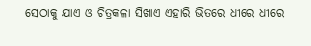ସେଠାକୁ ଯାଏ ଓ ଚିତ୍ରକଳା ସିଖାଏ ଏହାରି ଭିତରେ ଧୀରେ ଧୀରେ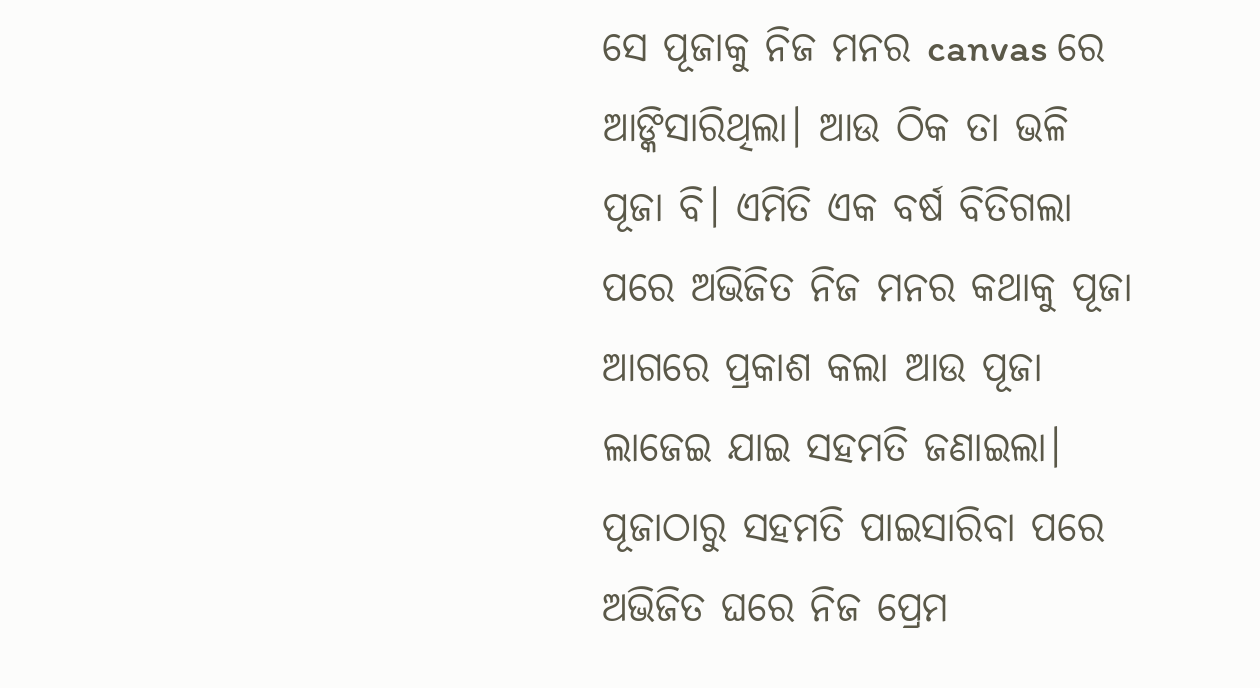ସେ ପୂଜାକୁ ନିଜ ମନର canvas ରେ ଆଙ୍କିସାରିଥିଲା। ଆଉ ଠିକ ତା ଭଳି ପୂଜା ବି। ଏମିତି ଏକ ବର୍ଷ ବିତିଗଲା ପରେ ଅଭିଜିତ ନିଜ ମନର କଥାକୁ ପୂଜା ଆଗରେ ପ୍ରକାଶ କଲା ଆଉ ପୂଜା ଲାଜେଇ ଯାଇ ସହମତି ଜଣାଇଲା। ପୂଜାଠାରୁ ସହମତି ପାଇସାରିବା ପରେ ଅଭିଜିତ ଘରେ ନିଜ ପ୍ରେମ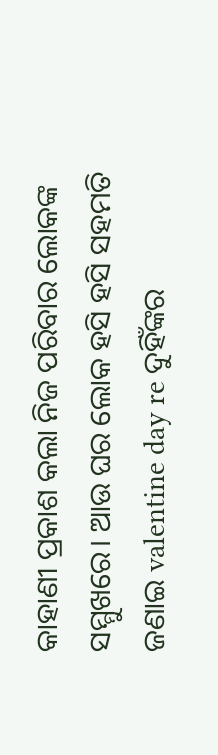କାହାଣୀ ପ୍ରକାଶ କଲା ନିଜ ପରିବାର ଲୋକଙ୍କ ସମ୍ମୁଖରେ। ଆଉ ଘର ଲୋକ ହସି ହସି ସହମତି ଜଣାଇ valentine day re ଦୁହିଁଙ୍କର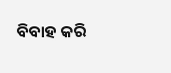ବିବାହ କରି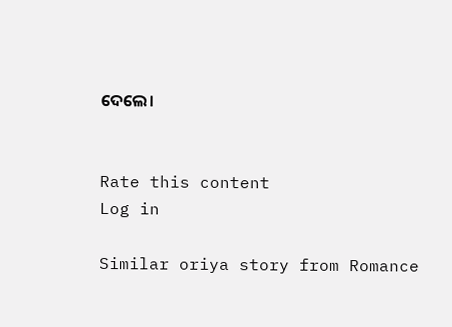ଦେଲେ।


Rate this content
Log in

Similar oriya story from Romance